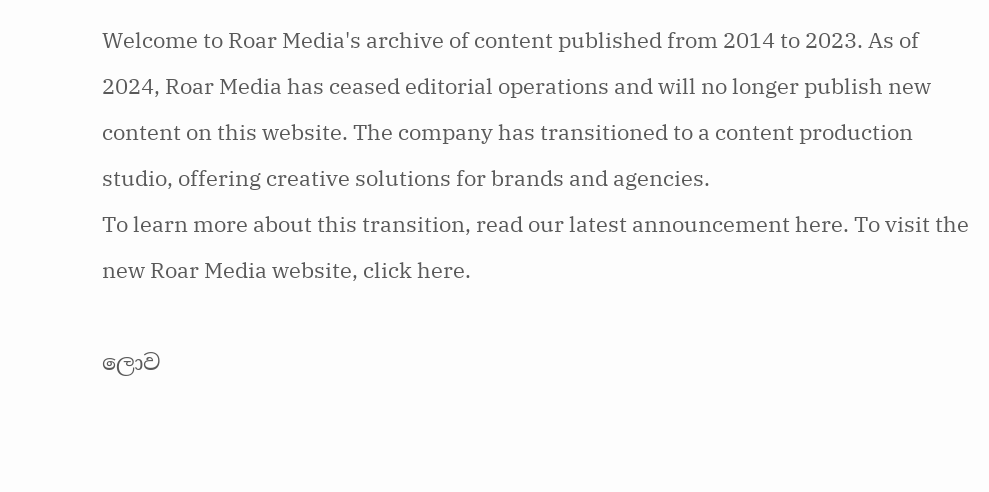Welcome to Roar Media's archive of content published from 2014 to 2023. As of 2024, Roar Media has ceased editorial operations and will no longer publish new content on this website. The company has transitioned to a content production studio, offering creative solutions for brands and agencies.
To learn more about this transition, read our latest announcement here. To visit the new Roar Media website, click here.

ලොව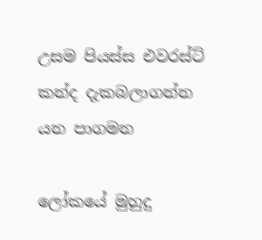උසම පියස්ස එවරස්ට් කන්ද දැකබලාගන්න යන පාගමන

ලෝකයේ මුහුදු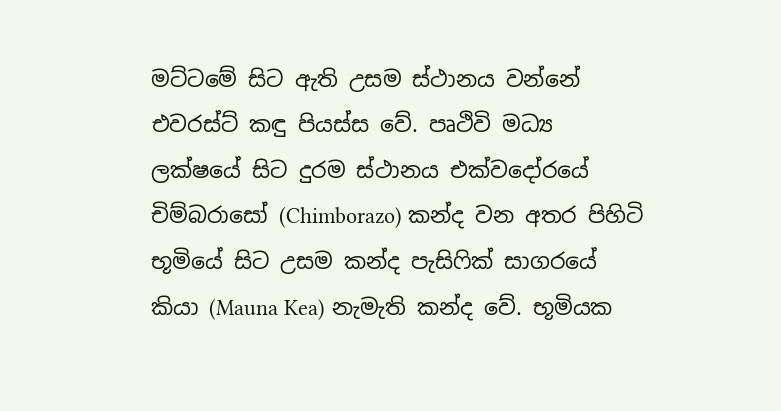මට්ටමේ සිට ඇති උසම ස්ථානය වන්නේ එවරස්ට් කඳු පියස්ස වේ. පෘථිවි මධ්‍ය ලක්ෂයේ සිට දුරම ස්ථානය එක්වදෝරයේ චිම්බරාසෝ (Chimborazo) කන්ද වන අතර පිහිටි භූමියේ සිට උසම කන්ද පැසිෆික් සාගරයේ කියා (Mauna Kea) නැමැති කන්ද වේ. භූමියක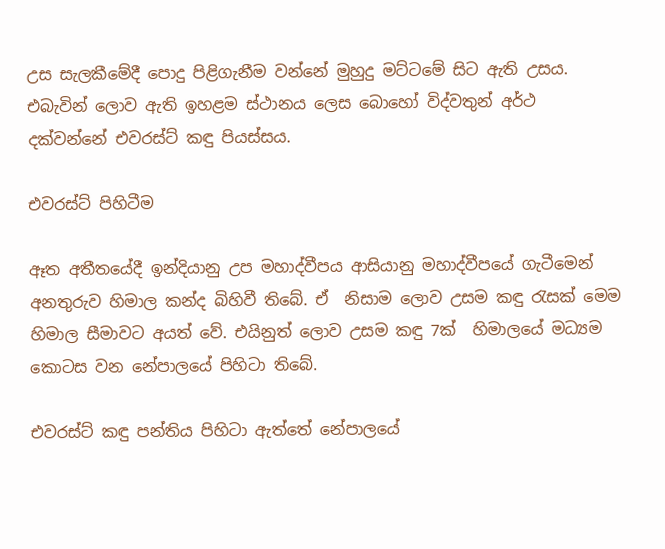උස සැලකීමේදී පොදු පිළිගැනීම වන්නේ මුහුදු මට්ටමේ සිට ඇති උසය. එබැවින් ලොව ඇති ඉහළම ස්ථානය ලෙස බොහෝ විද්වතුන් අර්ථ දක්වන්නේ එවරස්ට් කඳු පියස්සය.

එවරස්ට් පිහිටීම

ඈත අතීතයේදී ඉන්දියානු උප මහාද්වීපය ආසියානු මහාද්වීපයේ ගැටීමෙන් අනතුරුව හිමාල කන්ද බිහිවී තිබේ. ඒ  නිසාම ලොව උසම කඳු රැසක් මෙම හිමාල සීමාවට අයත් වේ. එයිනුත් ලොව උසම කඳු 7ක්  හිමාලයේ මධ්‍යම කොටස වන නේපාලයේ පිහිටා තිබේ.

එවරස්ට් කඳු පන්තිය පිහිටා ඇත්තේ නේපාලයේ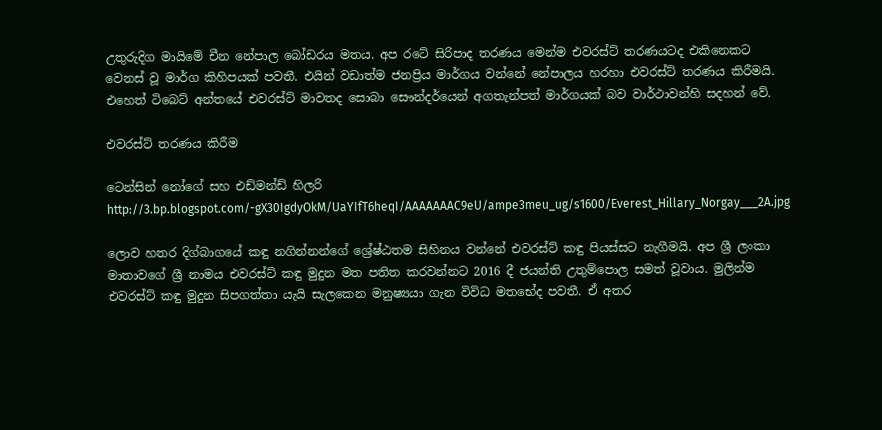උතුරුදිග මායිමේ චීන නේපාල බෝඩරය මතය. අප රටේ සිරිපාද තරණය මෙන්ම එවරස්ට් තරණයටද එකිනෙකට වෙනස් වූ මාර්ග කිහිපයක් පවතී. එයින් වඩාත්ම ජනප්‍රිය මාර්ගය වන්නේ නේපාලය හරහා එවරස්ට් තරණය කිරීමයි. එහෙත් ටිබෙට් අන්තයේ එවරස්ට් මාවතද සොබා සෞන්දර්යෙන් අගතැන්පත් මාර්ගයක් බව වාර්ථාවන්හි සදහන් වේ.

එවරස්ට් තරණය කිරීම

ටෙන්සින් නෝගේ සහ එඩ්මන්ඩ් හිලරි http://3.bp.blogspot.com/-gX30IgdyOkM/UaYIfT6heqI/AAAAAAAC9eU/ampe3meu_ug/s1600/Everest_Hillary_Norgay___2A.jpg

ලොව හතර දිග්බාගයේ කඳු නගින්නන්ගේ ශ්‍රේෂ්ඨතම සිහිනය වන්නේ එවරස්ට් කඳු පියස්සට නැගීමයි. අප ශ්‍රී ලංකා මාතාවගේ ශ්‍රී නාමය එවරස්ට් කඳු මුදුන මත පතිත කරවන්නට 2016 දී ජයන්ති උතුම්පොල සමත් වූවාය. මුලින්ම එවරස්ට් කඳු මුදුන සිපගත්තා යැයි සැලකෙන මනුෂ්‍යයා ගැන විවිධ මතභේද පවතී. ඒ අතර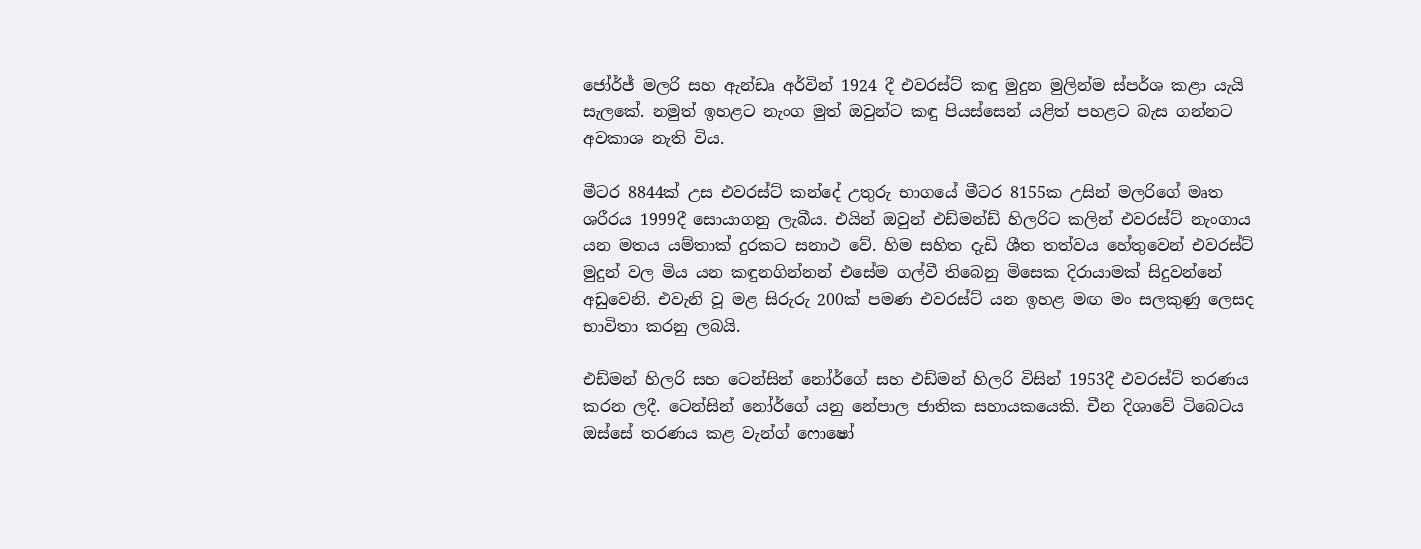ජෝර්ජ් මලරි සහ ඇන්ඩෘ අර්වින් 1924 දී එවරස්ට් කඳු මුදුන මුලින්ම ස්පර්ශ කළා යැයි සැලකේ. නමුත් ඉහළට නැංග මුත් ඔවුන්ට කඳු පියස්සෙන් යළිත් පහළට බැස ගන්නට අවකාශ නැති විය.

මීටර 8844ක් උස එවරස්ට් කන්දේ උතුරු භාගයේ මීටර 8155ක උසින් මලරිගේ මෘත ශරීරය 1999දී සොයාගනු ලැබීය. එයින් ඔවුන් එඩ්මන්ඩ් හිලරිට කලින් එවරස්ට් නැංගාය යන මතය යම්තාක් දුරකට සනාථ වේ. හිම සහිත දැඩි ශීත තත්වය හේතුවෙන් එවරස්ට් මුදුන් වල මිය යන කඳුනගින්නන් එසේම ගල්වී තිබෙනු මිසෙක දිරායාමක් සිදුවන්නේ අඩුවෙනි. එවැනි වූ මළ සිරුරු 200ක් පමණ එවරස්ට් යන ඉහළ මඟ මං සලකුණු ලෙසද භාවිතා කරනු ලබයි.

එඩ්මන් හිලරි සහ ටෙන්සින් නෝර්ගේ සහ එඩ්මන් හිලරි විසින් 1953දී එවරස්ට් තරණය කරන ලදී. ටෙන්සින් නෝර්ගේ යනු නේපාල ජාතික සහායකයෙකි. චීන දිශාවේ ටිබෙටය ඔස්සේ තරණය කළ වැන්ග් ෆොෂෝ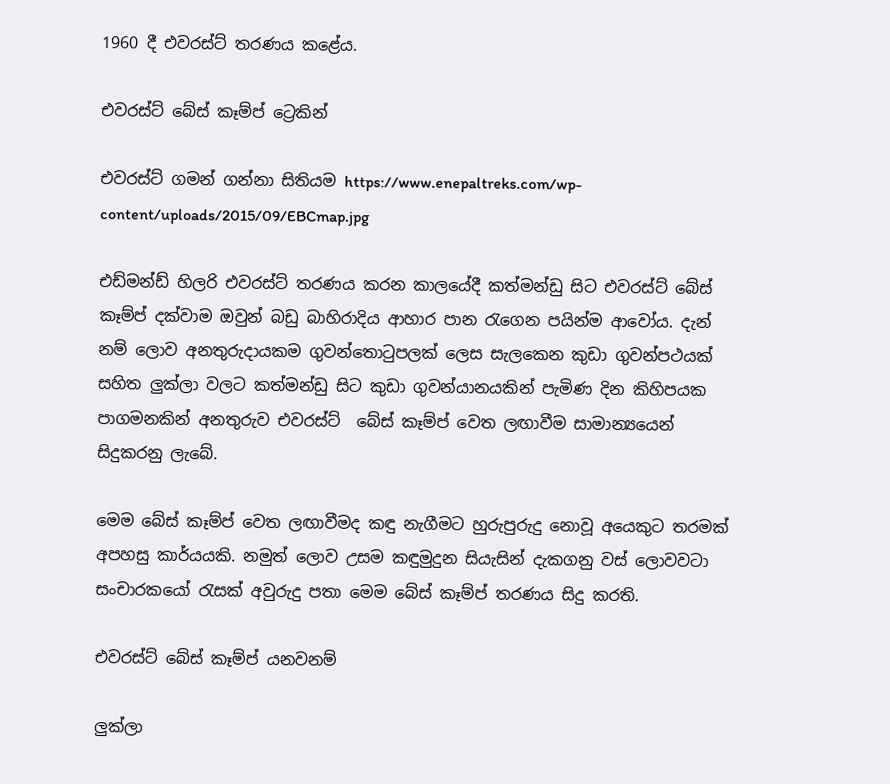1960 දී එවරස්ට් තරණය කළේය.

එවරස්ට් බේස් කෑම්ප් ට්‍රෙකින්

එවරස්ට් ගමන් ගන්නා සිතියම https://www.enepaltreks.com/wp-content/uploads/2015/09/EBCmap.jpg

එඩ්මන්ඩ් හිලරි එවරස්ට් තරණය කරන කාලයේදී කත්මන්ඩු සිට එවරස්ට් බේස් කෑම්ප් දක්වාම ඔවුන් බඩු බාහිරාදිය ආහාර පාන රැගෙන පයින්ම ආවෝය. දැන් නම් ලොව අනතුරුදායකම ගුවන්තොටුපලක් ලෙස සැලකෙන කුඩා ගුවන්පථයක් සහිත ලුක්ලා වලට කත්මන්ඩු සිට කුඩා ගුවන්යානයකින් පැමිණ දින කිහිපයක පාගමනකින් අනතුරුව එවරස්ට්  බේස් කෑම්ප් වෙත ලඟාවීම සාමාන්‍යයෙන් සිදුකරනු ලැබේ.

මෙම බේස් කෑම්ප් වෙත ලඟාවීමද කඳු නැගීමට හුරුපුරුදු නොවූ අයෙකුට තරමක් අපහසු කාර්යයකි. නමුත් ලොව උසම කඳුමුදුන සියැසින් දැකගනු වස් ලොවවටා සංචාරකයෝ රැසක් අවුරුදු පතා මෙම බේස් කෑම්ප් තරණය සිදු කරති.

එවරස්ට් බේස් කෑම්ප් යනවනම්

ලුක්ලා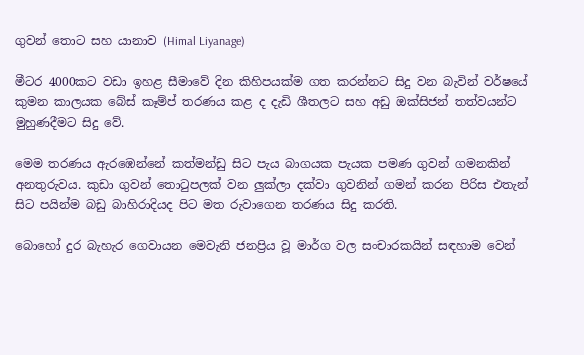ගුවන් තොට සහ යානාව (Himal Liyanage)

මීටර 4000කට වඩා ඉහළ සීමාවේ දින කිහිපයක්ම ගත කරන්නට සිදු වන බැවින් වර්ෂයේ කුමන කාලයක බේස් කෑම්ප් තරණය කළ ද දැඩි ශීතලට සහ අඩු ඔක්සිජන් තත්වයන්ට මුහුණදීමට සිදු වේ.

මෙම තරණය ඇරඹෙන්නේ කත්මන්ඩු සිට පැය බාගයක පැයක පමණ ගුවන් ගමනකින් අනතුරුවය. කුඩා ගුවන් තොටුපලක් වන ලුක්ලා දක්වා ගුවනින් ගමන් කරන පිරිස එතැන් සිට පයින්ම බඩු බාහිරාදියද පිට මත රුවාගෙන තරණය සිදු කරති.

බොහෝ දුර බැහැර ගෙවායන මෙවැනි ජනප්‍රිය වූ මාර්ග වල සංචාරකයින් සඳහාම වෙන්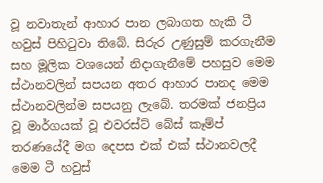වූ නවාතැන් ආහාර පාන ලබාගත හැකි ටී හවුස් පිහිටුවා තිබේ. සිරුර උණුසුම් කරගැනීම සහ මූලික වශයෙන් නිදාගැනීමේ පහසුව මෙම ස්ථානවලින් සපයන අතර ආහාර පානද මෙම ස්ථානවලින්ම සපයනු ලැබේ. තරමක් ජනප්‍රිය වූ මාර්ගයක් වූ එවරස්ට් බේස් කෑම්ප් තරණයේදී මග දෙපස එක් එක් ස්ථානවලදී මෙම ටී හවුස්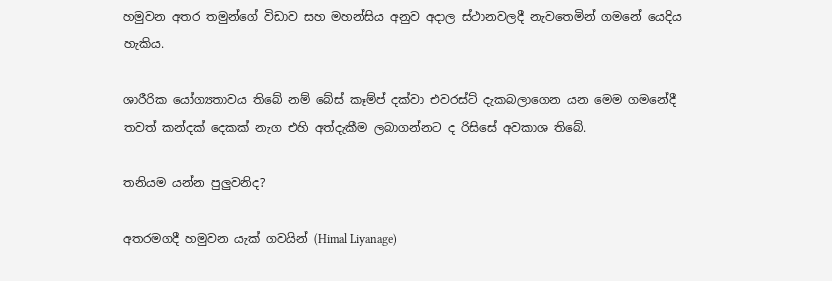හමුවන අතර තමුන්ගේ විඩාව සහ මහන්සිය අනුව අදාල ස්ථානවලදී නැවතෙමින් ගමනේ යෙදිය හැකිය.

ශාරීරික යෝග්‍යතාවය තිබේ නම් බේස් කෑම්ප් දක්වා එවරස්ට් දැකබලාගෙන යන මෙම ගමනේදී තවත් කන්දක් දෙකක් නැග එහි අත්දැකීම ලබාගන්නට ද රිසිසේ අවකාශ තිබේ.

තනියම යන්න පුලුවනිද?

අතරමගදී හමුවන යැක් ගවයින් (Himal Liyanage)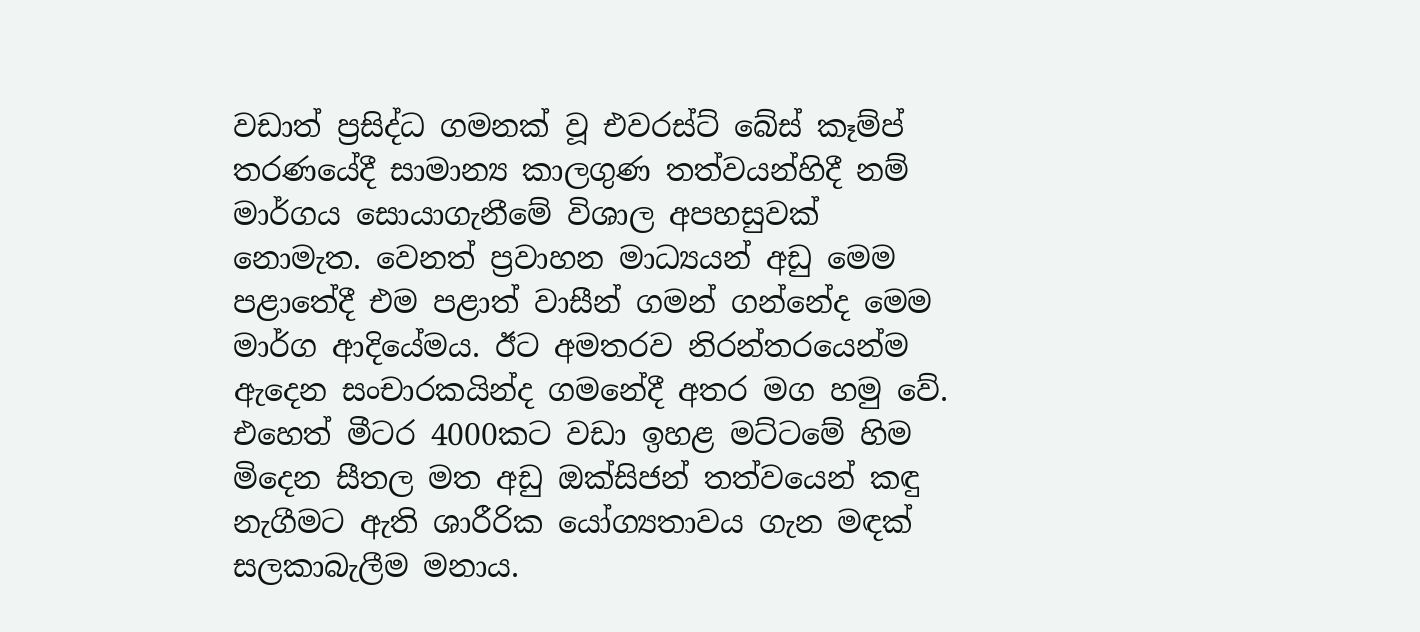වඩාත් ප්‍රසිද්ධ ගමනක් වූ එවරස්ට් බේස් කෑම්ප් තරණයේදී සාමාන්‍ය කාලගුණ තත්වයන්හිදී නම් මාර්ගය සොයාගැනීමේ විශාල අපහසුවක් නොමැත. වෙනත් ප්‍රවාහන මාධ්‍යයන් අඩු මෙම පළාතේදී එම පළාත් වාසීන් ගමන් ගන්නේද මෙම මාර්ග ආදියේමය. ඊට අමතරව නිරන්තරයෙන්ම ඇදෙන සංචාරකයින්ද ගමනේදී අතර මග හමු වේ. එහෙත් මීටර 4000කට වඩා ඉහළ මට්ටමේ හිම මිදෙන සීතල මත අඩු ඔක්සිජන් තත්වයෙන් කඳු නැගීමට ඇති ශාරීරික යෝග්‍යතාවය ගැන මඳක් සලකාබැලීම මනාය.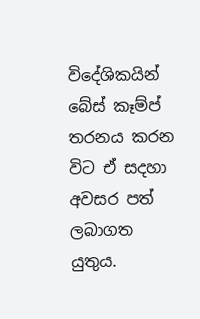විදේශිකයින් බේස් කෑම්ප් තරනය කරන විට ඒ සදහා අවසර පත් ලබාගත යුතුය.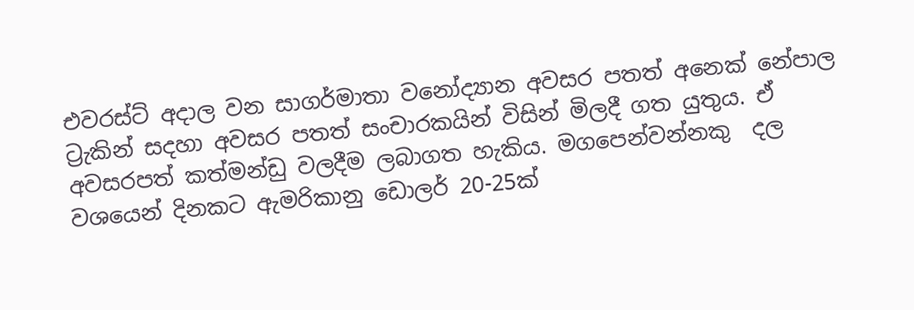එවරස්ට් අදාල වන සාගර්මාතා වනෝද්‍යාන අවසර පතත් අනෙක් නේපාල ට්‍රැකින් සදහා අවසර පතත් සංචාරකයින් විසින් මිලදී ගත යුතුය. ඒ අවසරපත් කත්මන්ඩු වලදීම ලබාගත හැකිය. මගපෙන්වන්නකු  දල වශයෙන් දිනකට ඇමරිකානු ඩොලර් 20-25ක්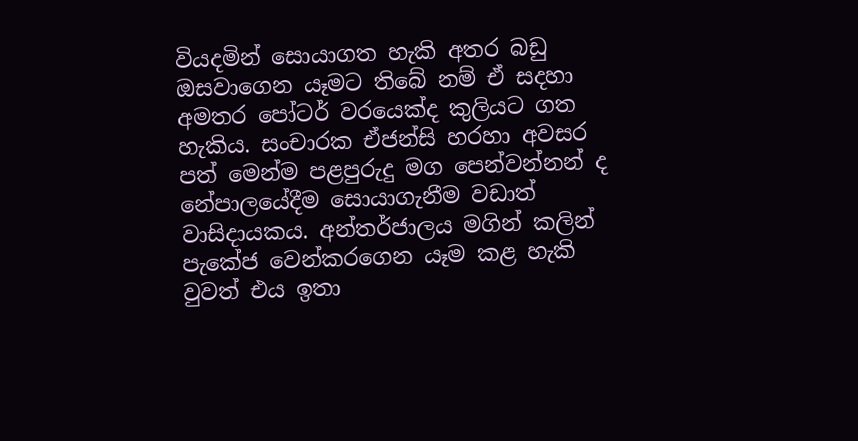වියදමින් සොයාගත හැකි අතර බඩු ඔසවාගෙන යෑමට තිබේ නම් ඒ සදහා අමතර පෝටර් වරයෙක්ද කුලියට ගත හැකිය. සංචාරක ඒජන්සි හරහා අවසර පත් මෙන්ම පළපුරුදු මග පෙන්වන්නන් ද නේපාලයේදීම සොයාගැනීම වඩාත් වාසිදායකය. අන්තර්ජාලය මගින් කලින් පැකේජ වෙන්කරගෙන යෑම කළ හැකි වුවත් එය ඉතා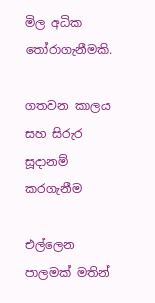මිල අධික තෝරාගැනීමකි.

ගතවන කාලය සහ සිරුර සූදානම් කරගැනීම

එල්ලෙන පාලමක් මතින්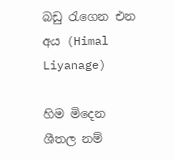බඩු රැගෙන එන අය (Himal Liyanage)

හිම මිදෙන ශීතල නම්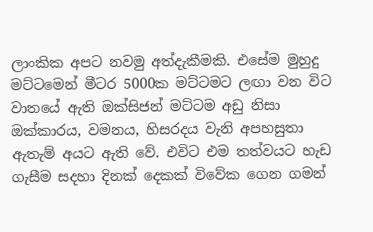ලාංකික අපට නවමු අත්දැකීමකි. එසේම මුහුදු මට්ටමෙන් මීටර 5000ක මට්ටමට ලඟා වන විට වාතයේ ඇති ඔක්සිජන් මට්ටම අඩු නිසා ඔක්කාරය, වමනය, හිසරදය වැනි අපහසුතා ඇතැම් අයට ඇති වේ. එවිට එම තත්වයට හැඩ ගැසීම සදහා දිනක් දෙකක් විවේක ගෙන ගමන්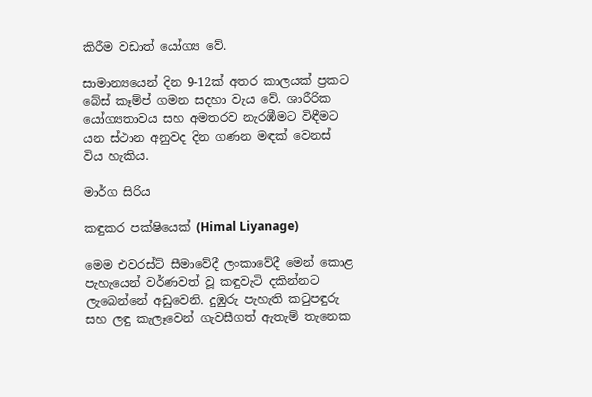කිරීම වඩාත් යෝග්‍ය වේ.

සාමාන්‍යයෙන් දින 9-12ක් අතර කාලයක් ප්‍රකට බේස් කෑම්ප් ගමන සදහා වැය වේ. ශාරීරික යෝග්‍යතාවය සහ අමතරව නැරඹීමට විඳීමට යන ස්ථාන අනුවද දින ගණන මඳක් වෙනස් විය හැකිය.

මාර්ග සිරිය

කඳුකර පක්ෂියෙක් (Himal Liyanage)

මෙම එවරස්ට් සීමාවේදී ලංකාවේදී මෙන් කොළ පැහැයෙන් වර්ණවත් වූ කඳුවැටි දකින්නට ලැබෙන්නේ අඩුවෙනි. දුඹුරු පැහැති කටුපඳුරු සහ ලඳු කැලෑවෙන් ගැවසීගත් ඇතැම් තැනෙක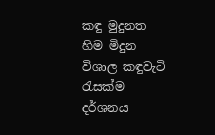කඳු මුදුනත හිම මිදුන විශාල කඳුවැටි රැසක්ම දර්ශනය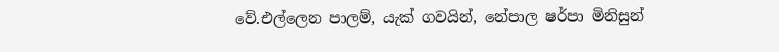වේ.එල්ලෙන පාලම්, යැක් ගවයින්, නේපාල ෂර්පා මිනිසුන්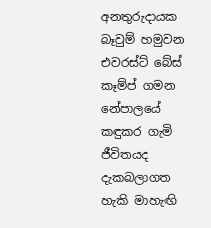අනතුරුදායක බෑවුම් හමුවන එවරස්ට් බේස් කෑම්ප් ගමන නේපාලයේ කඳුකර ගැමි ජීවිතයද දැකබලාගත හැකි මාහැඟි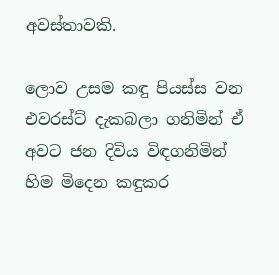අවස්තාවකි.

ලොව උසම කඳු පියස්ස වන එවරස්ට් දැකබලා ගනිමින් ඒ අවට ජන දිවිය විඳගනිමින් හිම මිදෙන කඳුකර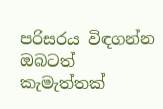පරිසරය විඳගන්න ඔබටත් කැමැත්තක්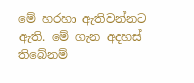මේ හරහා ඇතිවන්නට ඇති. මේ ගැන අදහස් තිබේනම්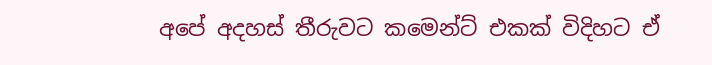අපේ අදහස් තීරුවට කමෙන්ට් එකක් විදිහට ඒ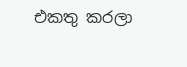එකතු කරලා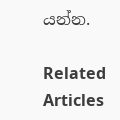යන්න.

Related Articles